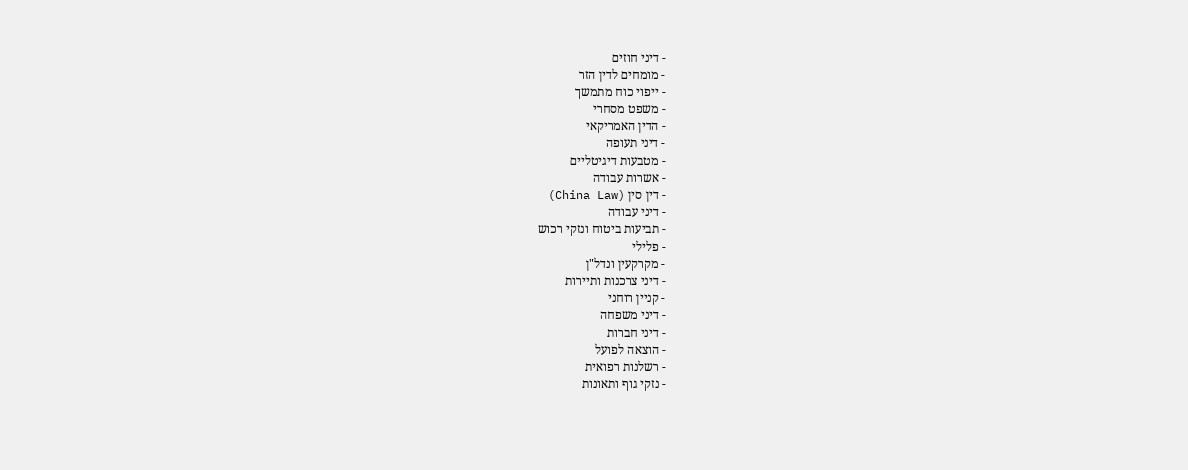- דיני חוזים
- מומחים לדין הזר
- ייפוי כוח מתמשך
- משפט מסחרי
- הדין האמריקאי
- דיני תעופה
- מטבעות דיגיטליים
- אשרות עבודה
- דין סין (China Law)
- דיני עבודה
- תביעות ביטוח ונזקי רכוש
- פלילי
- מקרקעין ונדל"ן
- דיני צרכנות ותיירות
- קניין רוחני
- דיני משפחה
- דיני חברות
- הוצאה לפועל
- רשלנות רפואית
- נזקי גוף ותאונות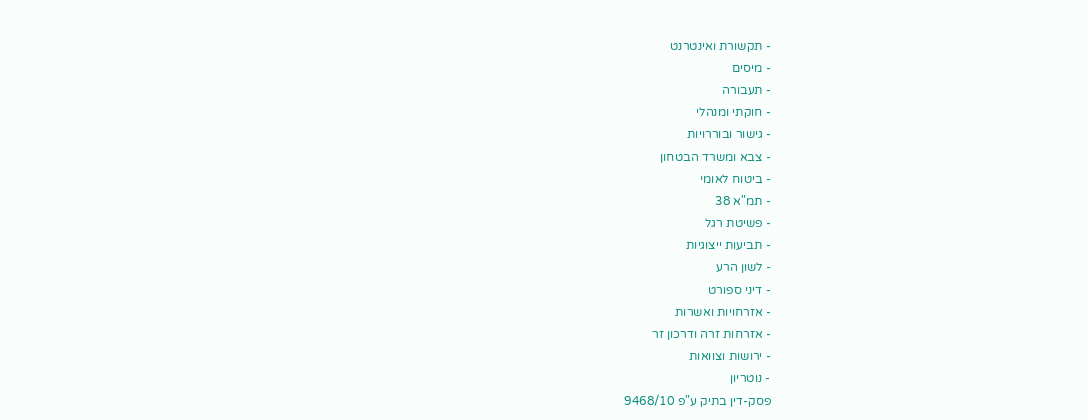- תקשורת ואינטרנט
- מיסים
- תעבורה
- חוקתי ומנהלי
- גישור ובוררויות
- צבא ומשרד הבטחון
- ביטוח לאומי
- תמ"א 38
- פשיטת רגל
- תביעות ייצוגיות
- לשון הרע
- דיני ספורט
- אזרחויות ואשרות
- אזרחות זרה ודרכון זר
- ירושות וצוואות
- נוטריון
פסק-דין בתיק ע"פ 9468/10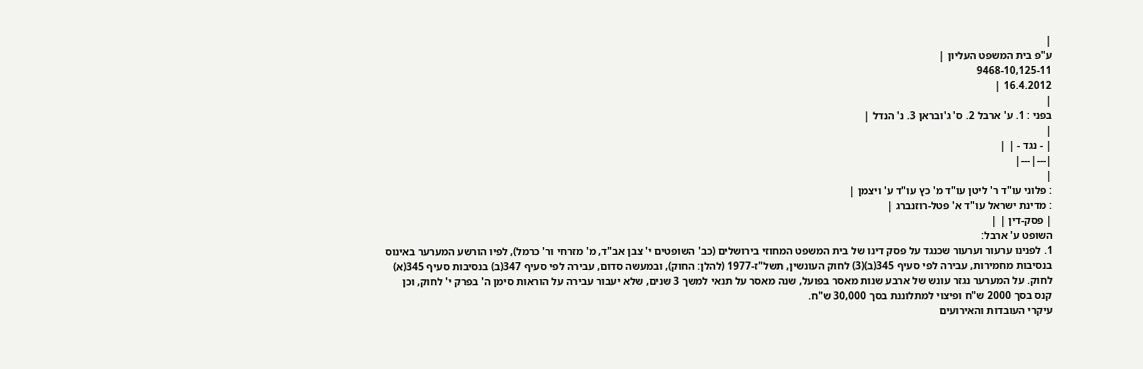|
ע"פ בית המשפט העליון |
9468-10,125-11
16.4.2012 |
|
בפני : 1. ע' ארבל 2. ס' ג'ובראן 3. נ' הנדל |
|
| - נגד - | |
|---|---|
|
: פלוני עו"ד ר' ליטן עו"ד מ' כץ עו"ד ע' ויצמן |
: מדינת ישראל עו"ד א' פטל-רוזנברג |
| פסק-דין | |
השופט ע' ארבל:
1. לפנינו ערעור וערעור שכנגד על פסק דינו של בית המשפט המחוזי בירושלים (כב' השופטים י' צבן אב"ד, מ' מזרחי ור' כרמל), לפיו הורשע המערער באינוס בנסיבות מחמירות, עבירה לפי סעיף 345(ב)(3) לחוק העונשין, תשל"ז-1977 (להלן: החוק), ובמעשה סדום, עבירה לפי סעיף 347(ב) בנסיבות סעיף 345(א) לחוק. על המערער נגזר עונש של ארבע שנות מאסר בפועל, שנה מאסר על תנאי למשך 3 שנים, שלא יעבור עבירה על הוראות סימן ה' בפרק י' לחוק, וכן קנס בסך 2000 ש"ח ופיצוי למתלוננת בסך 30,000 ש"ח.
עיקרי העובדות והאירועים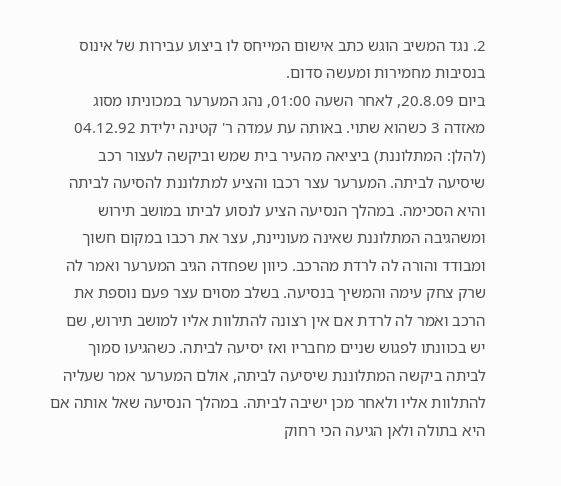2. נגד המשיב הוגש כתב אישום המייחס לו ביצוע עבירות של אינוס בנסיבות מחמירות ומעשה סדום.
ביום 20.8.09, לאחר השעה 01:00, נהג המערער במכוניתו מסוג מאזדה 3 כשהוא שתוי. באותה עת עמדה ר' קטינה ילידת 04.12.92 (להלן: המתלוננת) ביציאה מהעיר בית שמש וביקשה לעצור רכב שיסיעה לביתה. המערער עצר רכבו והציע למתלוננת להסיעה לביתה והיא הסכימה. במהלך הנסיעה הציע לנסוע לביתו במושב תירוש ומשהגיבה המתלוננת שאינה מעוניינת, עצר את רכבו במקום חשוך ומבודד והורה לה לרדת מהרכב. כיוון שפחדה הגיב המערער ואמר לה שרק צחק עימה והמשיך בנסיעה. בשלב מסוים עצר פעם נוספת את הרכב ואמר לה לרדת אם אין רצונה להתלוות אליו למושב תירוש, שם יש בכוונתו לפגוש שניים מחבריו ואז יסיעה לביתה. כשהגיעו סמוך לביתה ביקשה המתלוננת שיסיעה לביתה, אולם המערער אמר שעליה להתלוות אליו ולאחר מכן ישיבה לביתה. במהלך הנסיעה שאל אותה אם היא בתולה ולאן הגיעה הכי רחוק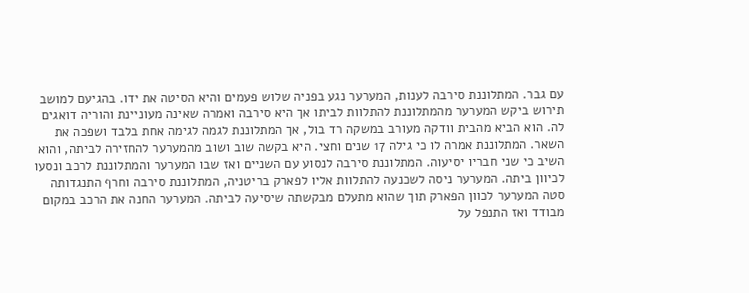עם גבר. המתלוננת סירבה לענות, המערער נגע בפניה שלוש פעמים והיא הסיטה את ידו. בהגיעם למושב תירוש ביקש המערער מהמתלוננת להתלוות לביתו אך היא סירבה ואמרה שאינה מעוניינת והוריה דואגים לה. הוא הביא מהבית וודקה מעורב במשקה רד בול, אך המתלוננת לגמה לגימה אחת בלבד ושפכה את השאר. המתלוננת אמרה לו כי גילה 17 שנים וחצי. היא בקשה שוב ושוב מהמערער להחזירה לביתה, והוא השיב כי שני חבריו יסיעוה. המתלוננת סירבה לנסוע עם השניים ואז שבו המערער והמתלוננת לרכב ונסעו לכיוון ביתה. המערער ניסה לשכנעה להתלוות אליו לפארק בריטניה, המתלוננת סירבה וחרף התנגדותה סטה המערער לכוון הפארק תוך שהוא מתעלם מבקשתה שיסיעה לביתה. המערער החנה את הרכב במקום מבודד ואז התנפל על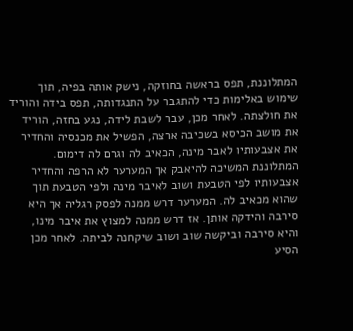המתלוננת, תפס בראשה בחוזקה, נישק אותה בפיה, תוך שימוש באלימות כדי להתגבר על התנגדותה, תפס בידה והוריד את חולצתה. לאחר מכן, עבר לשבת לידה, נגע בחזה, הוריד את מושב הכיסא בשכיבה ארצה, הפשיל את מכנסיה והחדיר את אצבעותיו לאבר מינה, הכאיב לה וגרם לה דימום. המתלוננת המשיכה להיאבק אך המערער לא הרפה והחדיר אצבעותיו לפי הטבעת ושוב לאיבר מינה ולפי הטבעת תוך שהוא מכאיב לה. המערער דרש ממנה לפסק רגליה אך היא סירבה והידקה אותן. אז דרש ממנה למצוץ את איבר מינו, והיא סירבה וביקשה שוב ושוב שיקחנה לביתה. לאחר מכן הסיע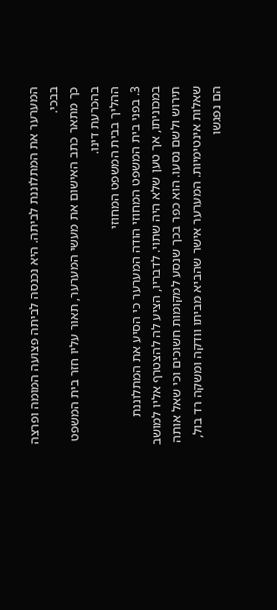המערער את המתלוננת לביתה. היא נכנסה לביתה פצועה המומה ופרצה בבכי.
כך מתאר כתב האישום את מעשי המערער, תאור עליו חזר בית המשפט בהכרעת דינו.
ההליך בבית המשפט המחוזי
3. בפני בית המשפט המחוזי הודה המערער כי הסיע את המתלוננת במכוניתו, אך טען שלא היה שתוי. לדבריו, הציע לה להצטרף אליו למושב תירוש ולשם נסעו. הוא כפר בכך שנסע למקומות חשוכים וכי שאל אותה שאלות אינטימיות. המערער אישר שהביא מביתו וודקה ומשקה רד בול, הם נפגשו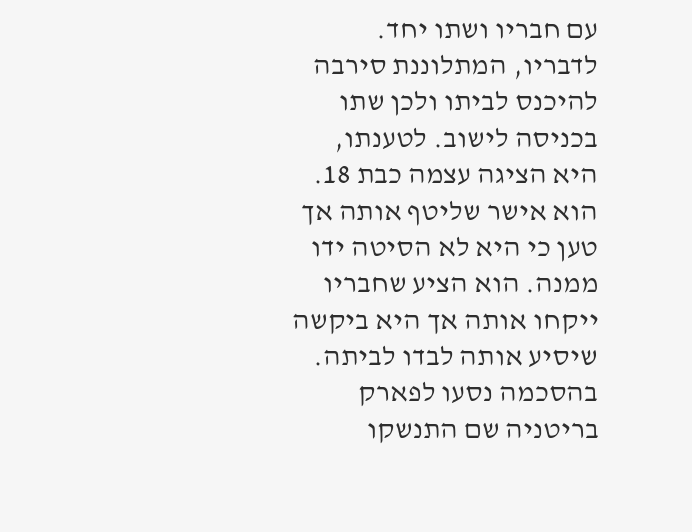עם חבריו ושתו יחד. לדבריו, המתלוננת סירבה להיכנס לביתו ולכן שתו בכניסה לישוב. לטענתו, היא הציגה עצמה כבת 18. הוא אישר שליטף אותה אך טען כי היא לא הסיטה ידו ממנה. הוא הציע שחבריו ייקחו אותה אך היא ביקשה שיסיע אותה לבדו לביתה. בהסכמה נסעו לפארק בריטניה שם התנשקו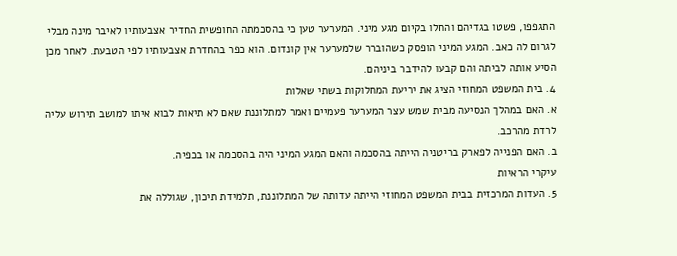התגפפו, פשטו בגדיהם והחלו בקיום מגע מיני. המערער טען כי בהסכמתה החופשית החדיר אצבעותיו לאיבר מינה מבלי לגרום לה כאב. המגע המיני הופסק כשהוברר שלמערער אין קונדום. הוא כפר בהחדרת אצבעותיו לפי הטבעת. לאחר מכן הסיע אותה לביתה והם קבעו להידבר ביניהם.
4. בית המשפט המחוזי הציג את יריעת המחלוקות בשתי שאלות
א. האם במהלך הנסיעה מבית שמש עצר המערער פעמיים ואמר למתלוננת שאם לא תיאות לבוא איתו למושב תירוש עליה לרדת מהרכב.
ב. האם הפנייה לפארק בריטניה הייתה בהסכמה והאם המגע המיני היה בהסכמה או בכפיה.
עיקרי הראיות
5. העדות המרכזית בבית המשפט המחוזי הייתה עדותה של המתלוננת, תלמידת תיכון, שגוללה את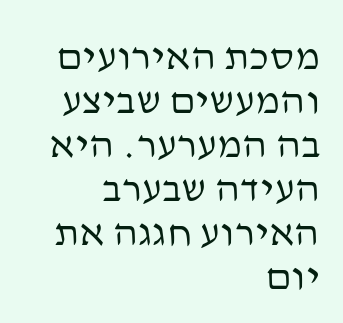מסכת האירועים והמעשים שביצע בה המערער. היא העידה שבערב האירוע חגגה את יום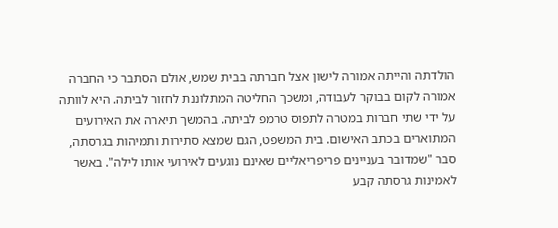הולדתה והייתה אמורה לישון אצל חברתה בבית שמש, אולם הסתבר כי החברה אמורה לקום בבוקר לעבודה, ומשכך החליטה המתלוננת לחזור לביתה. היא לוותה על ידי שתי חברות במטרה לתפוס טרמפ לביתה. בהמשך תיארה את האירועים המתוארים בכתב האישום. בית המשפט, הגם שמצא סתירות ותמיהות בגרסתה, סבר "שמדובר בעניינים פריפריאליים שאינם נוגעים לאירועי אותו לילה". באשר לאמינות גרסתה קבע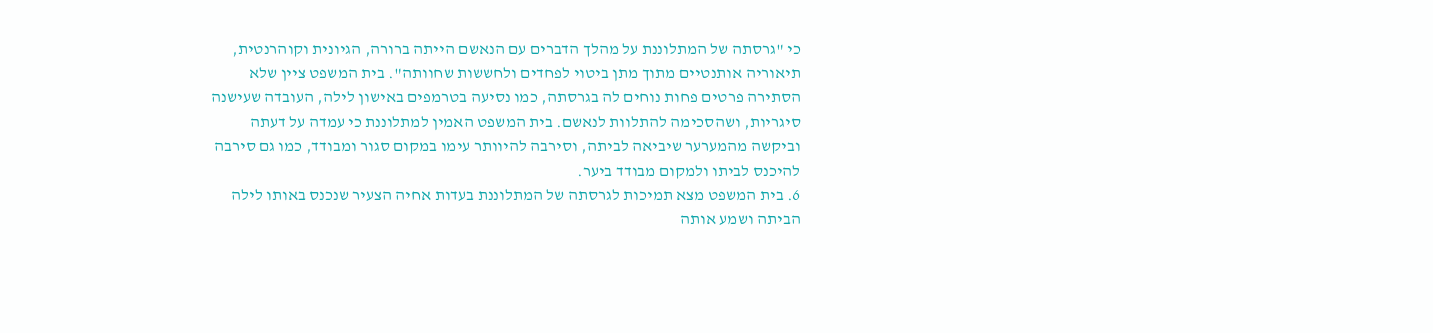כי "גרסתה של המתלוננת על מהלך הדברים עם הנאשם הייתה ברורה, הגיונית וקוהרנטית, תיאוריה אותנטיים מתוך מתן ביטוי לפחדים ולחששות שחוותה". בית המשפט ציין שלא הסתירה פרטים פחות נוחים לה בגרסתה, כמו נסיעה בטרמפים באישון לילה, העובדה שעישנה סיגריות, ושהסכימה להתלוות לנאשם. בית המשפט האמין למתלוננת כי עמדה על דעתה וביקשה מהמערער שיביאה לביתה, וסירבה להיוותר עימו במקום סגור ומבודד, כמו גם סירבה להיכנס לביתו ולמקום מבודד ביער.
6. בית המשפט מצא תמיכות לגרסתה של המתלוננת בעדות אחיה הצעיר שנכנס באותו לילה הביתה ושמע אותה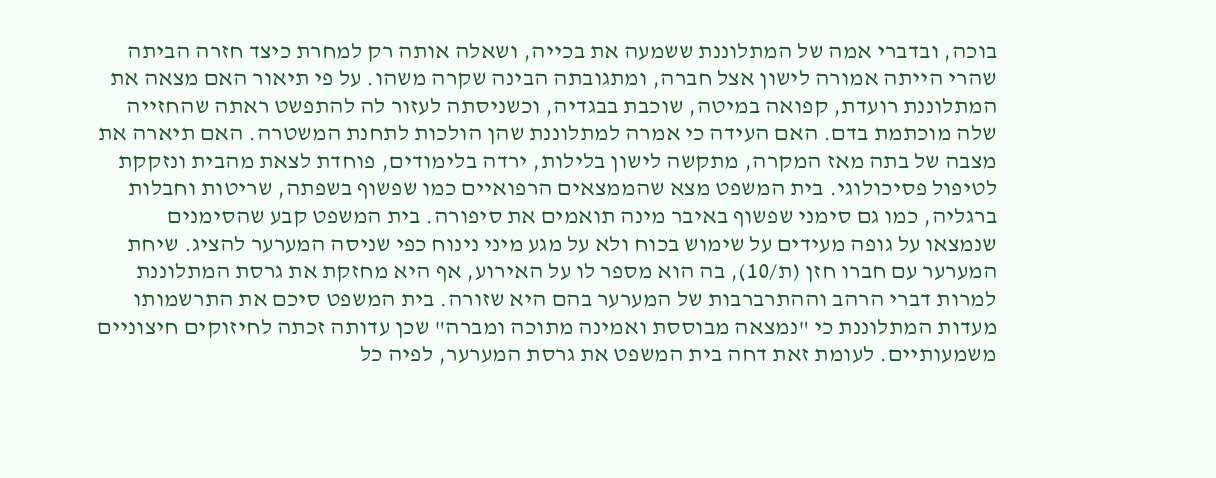בוכה, ובדברי אמה של המתלוננת ששמעה את בכייה, ושאלה אותה רק למחרת כיצד חזרה הביתה שהרי הייתה אמורה לישון אצל חברה, ומתגובתה הבינה שקרה משהו. על פי תיאור האם מצאה את המתלוננת רועדת, קפואה במיטה, שוכבת בבגדיה, וכשניסתה לעזור לה להתפשט ראתה שהחזייה שלה מוכתמת בדם. האם העידה כי אמרה למתלוננת שהן הולכות לתחנת המשטרה. האם תיארה את מצבה של בתה מאז המקרה, מתקשה לישון בלילות, ירדה בלימודים, פוחדת לצאת מהבית ונזקקת לטיפול פסיכולוגי. בית המשפט מצא שהממצאים הרפואיים כמו שפשוף בשפתה, שריטות וחבלות ברגליה, כמו גם סימני שפשוף באיבר מינה תואמים את סיפורה. בית המשפט קבע שהסימנים שנמצאו על גופה מעידים על שימוש בכוח ולא על מגע מיני נינוח כפי שניסה המערער להציג. שיחת המערער עם חברו חזן (ת/10), בה הוא מספר לו על האירוע, אף היא מחזקת את גרסת המתלוננת למרות דברי הרהב וההתרברבות של המערער בהם היא שזורה. בית המשפט סיכם את התרשמותו מעדות המתלוננת כי "נמצאה מבוססת ואמינה מתוכה ומברה" שכן עדותה זכתה לחיזוקים חיצוניים משמעותיים. לעומת זאת דחה בית המשפט את גרסת המערער, לפיה כל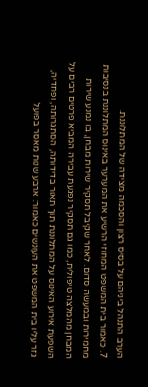הערב התנהל ביניהם על בסיס רצון והסכמה מצידה של המתלוננת.
7. כאמור בית המשפט המחוזי הרשיע את המערער באינוס המתלוננת בנסיבות מחמירות ובמעשה סדום. לאחר שקיבל תסקיר שירות מבחן, בו נמנע שירות המבחן מהמלצה טיפולית, כמו גם תסקיר נפגעת עבירה המביא פרטים רבים על השפעת אירוע האינוס על המתלוננת תוך תאור בדידותה, הסתגרותה, ופחדיה, גזר עליו בית המשפט את העונשים כאמור: ארבע שנות מאסר בפועל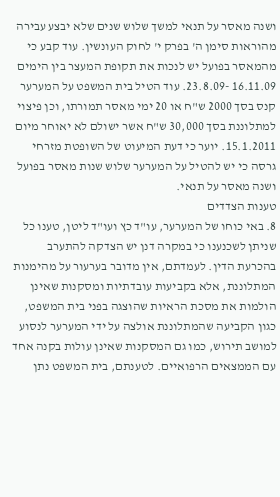ושנה מאסר על תנאי למשך שלוש שנים שלא יבצע עבירה מהוראות סימן ה' בפרק י' לחוק העונשין. עוד קבע כי מהמאסר בפועל יש לנכות את תקופת המעצר בין הימים 16.11.09 -23.8.09. עוד הטיל בית המשפט על המערער קנס בסך 2000 ש"ח או 20 ימי מאסר תמורתו, וכן פיצוי למתלוננת בסך 30,000 ש"ח אשר ישולם לא יאוחר מיום 15.1.2011. יוער כי דעת המיעוט של השופטת מזרחי גרסה כי יש להטיל על המערער שלוש שנות מאסר בפועל ושנה מאסר על תנאי.
טענות הצדדים
8. באי כוחו של המערער, עו"ד כץ ועו"ד ליטן, טענו כל שניתן לשכנענו כי במקרה דנן יש הצדקה להתערב בהכרעת הדין. לעמדתם, אין מדובר בערעור על מהימנות המתלוננת, אלא בקביעות עובדתיות ומסקנות שאינן הולמות את מסכת הראיות שהוצגה בפני בית המשפט, כגון הקביעה שהמתלוננת אולצה על ידי המערער לנסוע למושב תירוש, כמו גם המסקנות שאינן עולות בקנה אחד עם הממצאים הרפואיים. לטענתם, בית המשפט נתן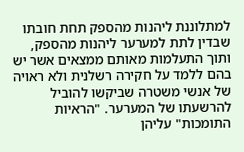למתלוננת ליהנות מהספק תחת חובתו שבדין לתת למערער ליהנות מהספק, ותוך התעלמות מאותם ממצאים אשר יש בהם ללמד על חקירה רשלנית ולא ראויה של אנשי משטרה שביקשו להוביל להרשעתו של המערער. "הראיות התומכות" עליהן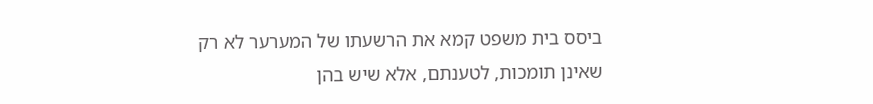ביסס בית משפט קמא את הרשעתו של המערער לא רק שאינן תומכות, לטענתם, אלא שיש בהן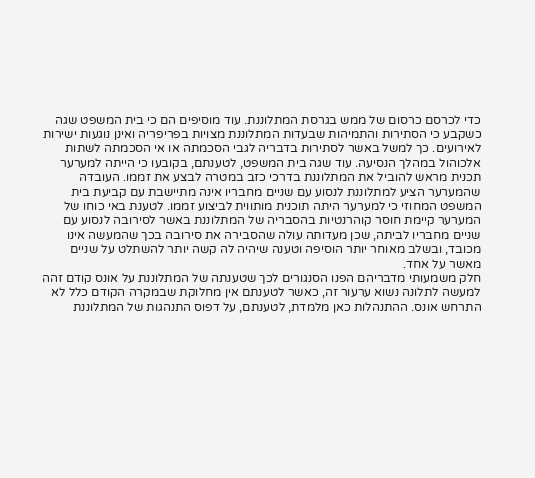כדי לכרסם כרסום של ממש בגרסת המתלוננת. עוד מוסיפים הם כי בית המשפט שגה כשקבע כי הסתירות והתמיהות שבעדות המתלוננת מצויות בפריפריה ואינן נוגעות ישירות לאירועים. כך למשל באשר לסתירות בדבריה לגבי הסכמתה או אי הסכמתה לשתות אלכוהול במהלך הנסיעה. עוד שגה בית המשפט, לטענתם, בקובעו כי הייתה למערער תכנית מראש להוביל את המתלוננת בדרכי כזב במטרה לבצע את זממו. העובדה שהמערער הציע למתלוננת לנסוע עם שניים מחבריו אינה מתיישבת עם קביעת בית המשפט המחוזי כי למערער היתה תוכנית מותווית לביצוע זממו. לטענת באי כוחו של המערער קיימת חוסר קוהרנטיות בהסבריה של המתלוננת באשר לסירובה לנסוע עם שניים מחבריו לביתה, שכן מעדותה עולה שהסבירה את סירובה בכך שהמעשה אינו מכובד, ובשלב מאוחר יותר הוסיפה וטענה שיהיה לה קשה יותר להשתלט על שניים מאשר על אחד.
חלק משמעותי מדבריהם הפנו הסנגורים לכך שטענתה של המתלוננת על אונס קודם זהה למעשה לתלונה נשוא ערעור זה, כאשר לטענתם אין מחלוקת שבמקרה הקודם כלל לא התרחש אונס. ההתנהלות כאן מלמדת, לטענתם, על דפוס התנהגות של המתלוננת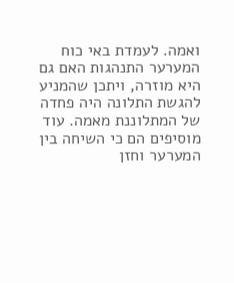ואמה. לעמדת באי כוח המערער התנהגות האם גם היא מוזרה, ויתכן שהמניע להגשת התלונה היה פחדה של המתלוננת מאמה. עוד מוסיפים הם כי השיחה בין המערער וחזן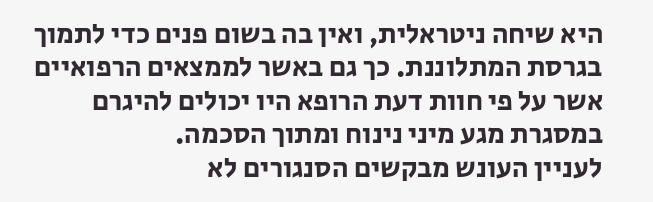היא שיחה ניטראלית, ואין בה בשום פנים כדי לתמוך בגרסת המתלוננת. כך גם באשר לממצאים הרפואיים אשר על פי חוות דעת הרופא היו יכולים להיגרם במסגרת מגע מיני נינוח ומתוך הסכמה.
לעניין העונש מבקשים הסנגורים לא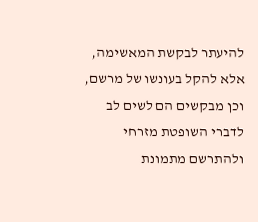להיעתר לבקשת המאשימה, אלא להקל בעונשו של מרשם, וכן מבקשים הם לשים לב לדברי השופטת מזרחי ולהתרשם מתמונת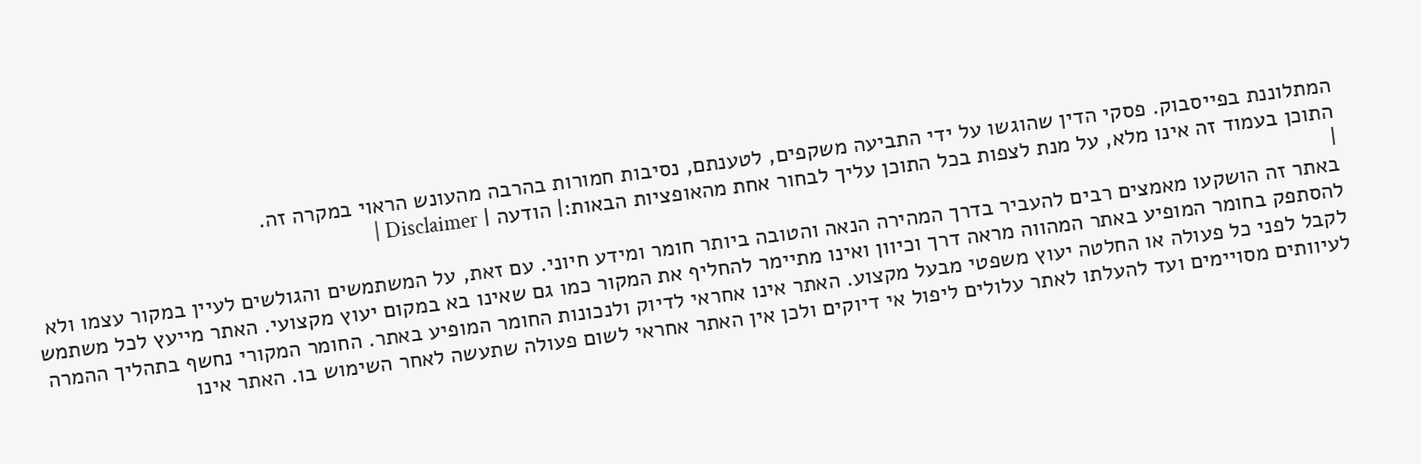המתלוננת בפייסבוק. פסקי הדין שהוגשו על ידי התביעה משקפים, לטענתם, נסיבות חמורות בהרבה מהעונש הראוי במקרה זה.
התוכן בעמוד זה אינו מלא, על מנת לצפות בכל התוכן עליך לבחור אחת מהאופציות הבאות:| הודעה | Disclaimer |
|
באתר זה הושקעו מאמצים רבים להעביר בדרך המהירה הנאה והטובה ביותר חומר ומידע חיוני. עם זאת, על המשתמשים והגולשים לעיין במקור עצמו ולא להסתפק בחומר המופיע באתר המהווה מראה דרך וכיוון ואינו מתיימר להחליף את המקור כמו גם שאינו בא במקום יעוץ מקצועי. האתר מייעץ לכל משתמש לקבל לפני כל פעולה או החלטה יעוץ משפטי מבעל מקצוע. האתר אינו אחראי לדיוק ולנכונות החומר המופיע באתר. החומר המקורי נחשף בתהליך ההמרה לעיוותים מסויימים ועד להעלתו לאתר עלולים ליפול אי דיוקים ולכן אין האתר אחראי לשום פעולה שתעשה לאחר השימוש בו. האתר אינו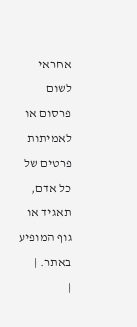אחראי לשום פרסום או לאמיתות פרטים של כל אדם, תאגיד או גוף המופיע באתר. |
|